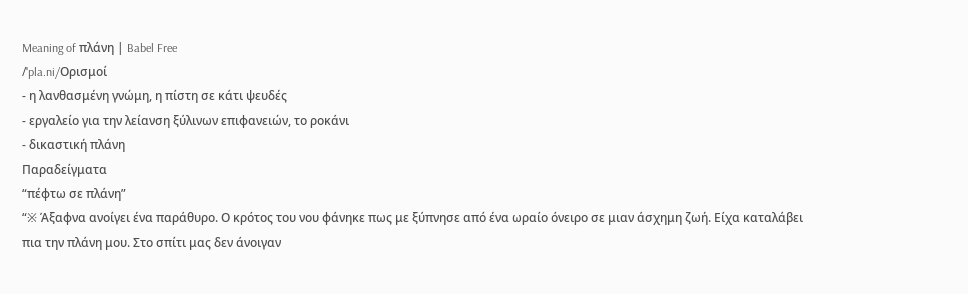Meaning of πλάνη | Babel Free
/ˈpla.ni/Ορισμοί
- η λανθασμένη γνώμη, η πίστη σε κάτι ψευδές
- εργαλείο για την λείανση ξύλινων επιφανειών, το ροκάνι
- δικαστική πλάνη
Παραδείγματα
“πέφτω σε πλάνη”
“※ Άξαφνα ανοίγει ένα παράθυρο. Ο κρότος του νου φάνηκε πως με ξύπνησε από ένα ωραίο όνειρο σε μιαν άσχημη ζωή. Είχα καταλάβει πια την πλάνη μου. Στο σπίτι μας δεν άνοιγαν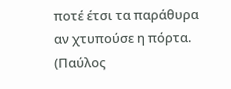ποτέ έτσι τα παράθυρα αν χτυπούσε η πόρτα. (Παύλος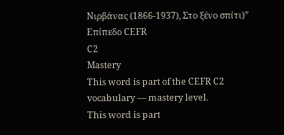Νιρβάνας (1866-1937), Στο ξένο σπίτι)”
Επίπεδο CEFR
C2
Mastery
This word is part of the CEFR C2 vocabulary — mastery level.
This word is part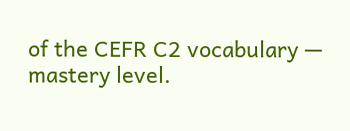of the CEFR C2 vocabulary — mastery level.